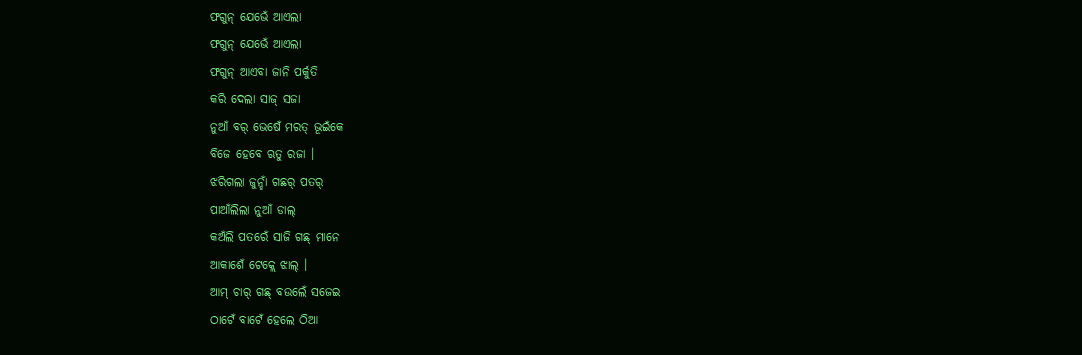ଫଗୁନ୍ ଯେଭେଁ ଆଏଲା
ଫଗୁନ୍ ଯେଭେଁ ଆଏଲା
ଫଗୁନ୍ ଆଏବା ଜାନି ପର୍କୁତି
କରି ଦେଲା ସାଜ୍ ସଜା
ନୁଆଁ ବର୍ ଭେଷେଁ ମରତ୍ ଭୂଇଁକେ
ବିଜେ ହେବେ ଋତୁ ରଜା ।
ଝରିଗଲା ଜୁନ୍ହାଁ ଗଛର୍ ପତର୍
ପାଆଁଲିଲା ନୁଆଁ ଡାଲ୍
କଅଁଲି ପତରେଁ ସାଜି ଗଛ୍ ମାନେ
ଆକାଶେଁ ଟେକ୍ଲେ ଝାଲ୍ ।
ଆମ୍ ଚାର୍ ଗଛ୍ ବଉଲେଁ ସଜେଇ
ଠାଟେଁ ବାଟେଁ ହେଲେ ଠିଆ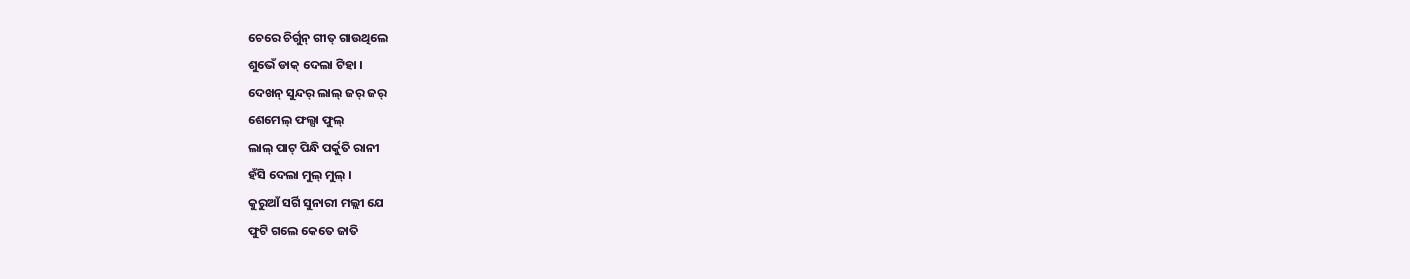ଚେରେ ଚିର୍ଗୁନ୍ ଗୀତ୍ ଗାଉଥିଲେ
ଶୁଭେଁ ଡାକ୍ ଦେଲା ଟିହା ।
ଦେଖନ୍ ସୁନ୍ଦର୍ ଲାଲ୍ ଜର୍ ଜର୍
ଶେମେଲ୍ ଫଲ୍ସା ଫୁଲ୍
ଲାଲ୍ ପାଟ୍ ପିନ୍ଧି ପର୍କୁତି ରାନୀ
ହଁସି ଦେଲା ମୁଲ୍ ମୁଲ୍ ।
କୁରୁଆଁ ସର୍ଗି ସୁନାରୀ ମଲ୍ଲୀ ଯେ
ଫୁଟି ଗଲେ କେତେ ଜାତି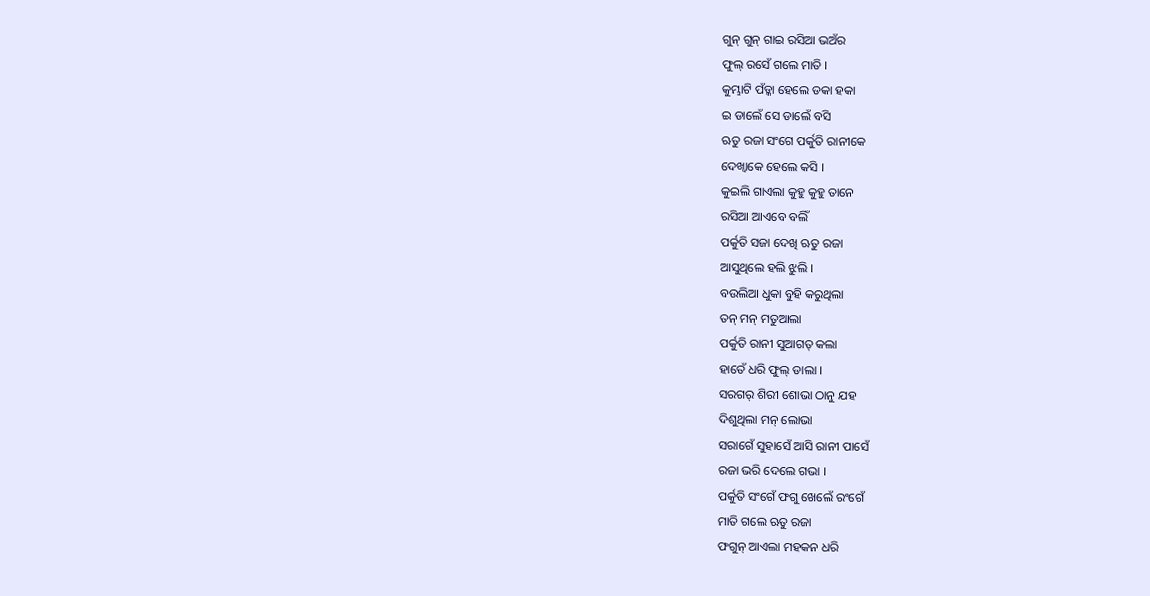ଗୁନ୍ ଗୁନ୍ ଗାଇ ରସିଆ ଭଅଁର
ଫୁଲ୍ ରସେଁ ଗଲେ ମାତି ।
କୁମ୍ଭାଟି ପଁଡ୍କା ହେଲେ ଡକା ହକା
ଇ ଡାଲେଁ ସେ ଡାଲେଁ ବସି
ଋତୁ ରଜା ସଂଗେ ପର୍କୁତି ରାନୀକେ
ଦେଖ୍ବାକେ ହେଲେ କସି ।
କୁଇଲି ଗାଏଲା କୁହୁ କୁହୁ ତାନେ
ରସିଆ ଆଏବେ ବଲିଁ
ପର୍କୁତି ସଜା ଦେଖି ଋତୁ ରଜା
ଆସୁଥିଲେ ହଲି ଝୁଲି ।
ବଉଲିଆ ଧୁକା ବୁହି କରୁଥିଲା
ତନ୍ ମନ୍ ମତୁଆଲା
ପର୍କୁତି ରାନୀ ସୁଆଗତ୍ କଲା
ହାତେଁ ଧରି ଫୁଲ୍ ଡାଲା ।
ସରଗର୍ ଶିରୀ ଶୋଭା ଠାନୁ ଯହ
ଦିଶୁଥିଲା ମନ୍ ଲୋଭା
ସରାଗେଁ ସୁହାସେଁ ଆସି ରାନୀ ପାସେଁ
ରଜା ଭରି ଦେଲେ ଗଭା ।
ପର୍କୁତି ସଂଗେଁ ଫଗୁ ଖେଲେଁ ରଂଗେଁ
ମାତି ଗଲେ ଋତୁ ରଜା
ଫଗୁନ୍ ଆଏଲା ମହକନ ଧରି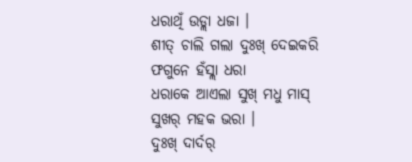ଧରାଥିଁ ଉଡ୍ଲା ଧଜା ।
ଶୀତ୍ ଚାଲି ଗଲା ଦୁଃଖ୍ ଦେଇକରି
ଫଗୁନେ ହଁସ୍ଲା ଧରା
ଧରାକେ ଆଏଲା ସୁଖ୍ ମଧୁ ମାସ୍
ସୁଖର୍ ମହକ ଭରା ।
ଦୁଃଖ୍ ଦାର୍ଦର୍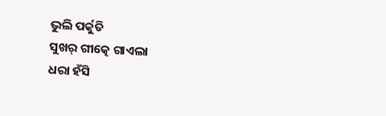ଭୁଲି ପର୍କୁତି
ସୁଖର୍ ଗୀତ୍କେ ଗାଏଲା
ଧରା ହଁସି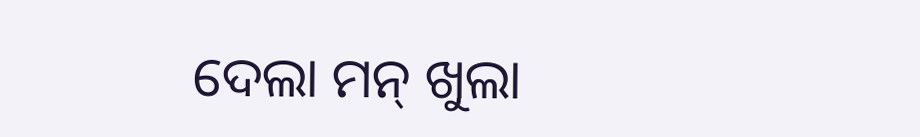ଦେଲା ମନ୍ ଖୁଲା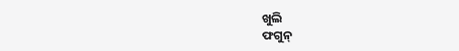ଖୁଲି
ଫଗୁନ୍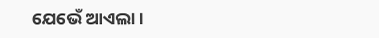ଯେଭେଁ ଆଏଲା ।